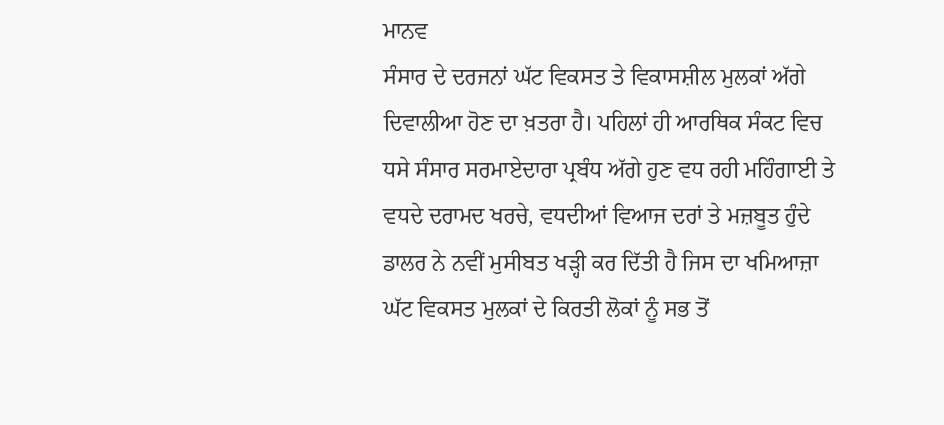ਮਾਨਵ
ਸੰਸਾਰ ਦੇ ਦਰਜਨਾਂ ਘੱਟ ਵਿਕਸਤ ਤੇ ਵਿਕਾਸਸ਼ੀਲ ਮੁਲਕਾਂ ਅੱਗੇ ਦਿਵਾਲੀਆ ਹੋਣ ਦਾ ਖ਼ਤਰਾ ਹੈ। ਪਹਿਲਾਂ ਹੀ ਆਰਥਿਕ ਸੰਕਟ ਵਿਚ ਧਸੇ ਸੰਸਾਰ ਸਰਮਾਏਦਾਰਾ ਪ੍ਰਬੰਧ ਅੱਗੇ ਹੁਣ ਵਧ ਰਹੀ ਮਹਿੰਗਾਈ ਤੇ ਵਧਦੇ ਦਰਾਮਦ ਖਰਚੇ, ਵਧਦੀਆਂ ਵਿਆਜ ਦਰਾਂ ਤੇ ਮਜ਼ਬੂਤ ਹੁੰਦੇ ਡਾਲਰ ਨੇ ਨਵੀਂ ਮੁਸੀਬਤ ਖੜ੍ਹੀ ਕਰ ਦਿੱਤੀ ਹੈ ਜਿਸ ਦਾ ਖਮਿਆਜ਼ਾ ਘੱਟ ਵਿਕਸਤ ਮੁਲਕਾਂ ਦੇ ਕਿਰਤੀ ਲੋਕਾਂ ਨੂੰ ਸਭ ਤੋਂ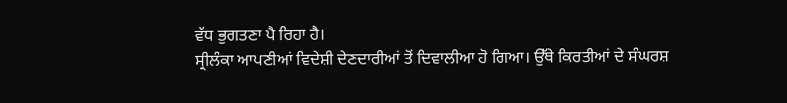ਵੱਧ ਭੁਗਤਣਾ ਪੈ ਰਿਹਾ ਹੈ।
ਸ੍ਰੀਲੰਕਾ ਆਪਣੀਆਂ ਵਿਦੇਸ਼ੀ ਦੇਣਦਾਰੀਆਂ ਤੋਂ ਦਿਵਾਲੀਆ ਹੋ ਗਿਆ। ਉੱਥੇ ਕਿਰਤੀਆਂ ਦੇ ਸੰਘਰਸ਼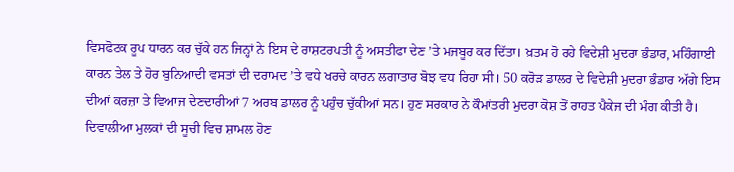ਵਿਸਫੋਟਕ ਰੂਪ ਧਾਰਨ ਕਰ ਚੁੱਕੇ ਹਨ ਜਿਨ੍ਹਾਂ ਨੇ ਇਸ ਦੇ ਰਾਸ਼ਟਰਪਤੀ ਨੂੰ ਅਸਤੀਫਾ ਦੇਣ ’ਤੇ ਮਜਬੂਰ ਕਰ ਦਿੱਤਾ। ਖ਼ਤਮ ਹੋ ਰਹੇ ਵਿਦੇਸ਼ੀ ਮੁਦਰਾ ਭੰਡਾਰ, ਮਹਿੰਗਾਈ ਕਾਰਨ ਤੇਲ ਤੇ ਹੋਰ ਬੁਨਿਆਦੀ ਵਸਤਾਂ ਦੀ ਦਰਾਮਦ ’ਤੇ ਵਧੇ ਖਰਚੇ ਕਾਰਨ ਲਗਾਤਾਰ ਬੋਝ ਵਧ ਰਿਹਾ ਸੀ। 50 ਕਰੋੜ ਡਾਲਰ ਦੇ ਵਿਦੇਸ਼ੀ ਮੁਦਰਾ ਭੰਡਾਰ ਅੱਗੇ ਇਸ ਦੀਆਂ ਕਰਜ਼ਾ ਤੇ ਵਿਆਜ ਦੇਣਦਾਰੀਆਂ 7 ਅਰਬ ਡਾਲਰ ਨੂੰ ਪਹੁੰਚ ਚੁੱਕੀਆਂ ਸਨ। ਹੁਣ ਸਰਕਾਰ ਨੇ ਕੌਮਾਂਤਰੀ ਮੁਦਰਾ ਕੋਸ਼ ਤੋਂ ਰਾਹਤ ਪੈਕੇਜ ਦੀ ਮੰਗ ਕੀਤੀ ਹੈ।
ਦਿਵਾਲੀਆ ਮੁਲਕਾਂ ਦੀ ਸੂਚੀ ਵਿਚ ਸ਼ਾਮਲ ਹੋਣ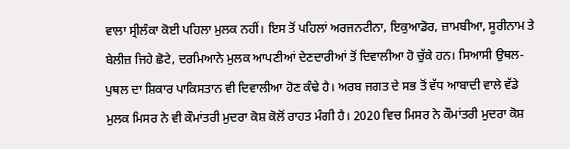ਵਾਲਾ ਸ੍ਰੀਲੰਕਾ ਕੋਈ ਪਹਿਲਾ ਮੁਲਕ ਨਹੀਂ। ਇਸ ਤੋਂ ਪਹਿਲਾਂ ਅਰਜਨਟੀਨਾ, ਇਕੁਆਡੋਰ, ਜ਼ਾਮਬੀਆ, ਸੂਰੀਨਾਮ ਤੇ ਬੇਲੀਜ਼ ਜਿਹੇ ਛੋਟੇ, ਦਰਮਿਆਨੇ ਮੁਲਕ ਆਪਣੀਆਂ ਦੇਣਦਾਰੀਆਂ ਤੋਂ ਦਿਵਾਲੀਆ ਹੋ ਚੁੱਕੇ ਹਨ। ਸਿਆਸੀ ਉਥਲ-ਪੁਥਲ ਦਾ ਸ਼ਿਕਾਰ ਪਾਕਿਸਤਾਨ ਵੀ ਦਿਵਾਲੀਆ ਹੋਣ ਕੰਢੇ ਹੈ। ਅਰਬ ਜਗਤ ਦੇ ਸਭ ਤੋਂ ਵੱਧ ਆਬਾਦੀ ਵਾਲੇ ਵੱਡੇ ਮੁਲਕ ਮਿਸਰ ਨੇ ਵੀ ਕੌਮਾਂਤਰੀ ਮੁਦਰਾ ਕੋਸ਼ ਕੋਲੋਂ ਰਾਹਤ ਮੰਗੀ ਹੈ। 2020 ਵਿਚ ਮਿਸਰ ਨੇ ਕੌਮਾਂਤਰੀ ਮੁਦਰਾ ਕੋਸ਼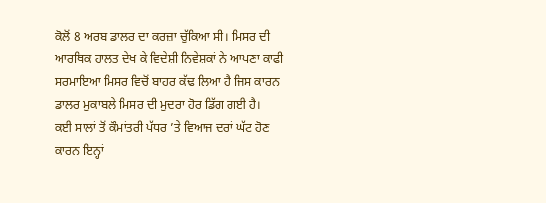ਕੋਲੋਂ 8 ਅਰਬ ਡਾਲਰ ਦਾ ਕਰਜ਼ਾ ਚੁੱਕਿਆ ਸੀ। ਮਿਸਰ ਦੀ ਆਰਥਿਕ ਹਾਲਤ ਦੇਖ ਕੇ ਵਿਦੇਸ਼ੀ ਨਿਵੇਸ਼ਕਾਂ ਨੇ ਆਪਣਾ ਕਾਫੀ ਸਰਮਾਇਆ ਮਿਸਰ ਵਿਚੋਂ ਬਾਹਰ ਕੱਢ ਲਿਆ ਹੈ ਜਿਸ ਕਾਰਨ ਡਾਲਰ ਮੁਕਾਬਲੇ ਮਿਸਰ ਦੀ ਮੁਦਰਾ ਹੋਰ ਡਿੱਗ ਗਈ ਹੈ।
ਕਈ ਸਾਲਾਂ ਤੋਂ ਕੌਮਾਂਤਰੀ ਪੱਧਰ ’ਤੇ ਵਿਆਜ ਦਰਾਂ ਘੱਟ ਹੋਣ ਕਾਰਨ ਇਨ੍ਹਾਂ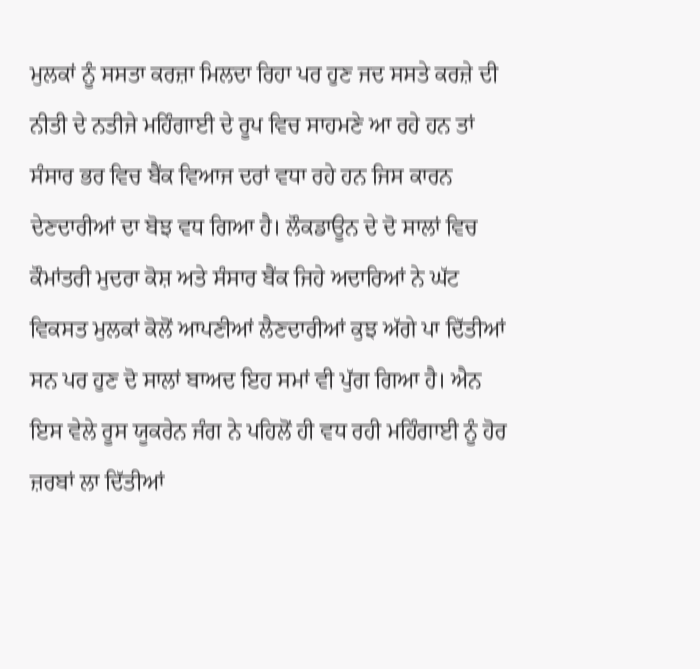ਮੁਲਕਾਂ ਨੂੰ ਸਸਤਾ ਕਰਜ਼ਾ ਮਿਲਦਾ ਰਿਹਾ ਪਰ ਹੁਣ ਜਦ ਸਸਤੇ ਕਰਜ਼ੇ ਦੀ ਨੀਤੀ ਦੇ ਨਤੀਜੇ ਮਹਿੰਗਾਈ ਦੇ ਰੂਪ ਵਿਚ ਸਾਹਮਣੇ ਆ ਰਹੇ ਹਨ ਤਾਂ ਸੰਸਾਰ ਭਰ ਵਿਚ ਬੈਂਕ ਵਿਆਜ ਦਰਾਂ ਵਧਾ ਰਹੇ ਹਨ ਜਿਸ ਕਾਰਨ ਦੇਣਦਾਰੀਆਂ ਦਾ ਬੋਝ ਵਧ ਗਿਆ ਹੈ। ਲੌਕਡਾਊਨ ਦੇ ਦੋ ਸਾਲਾਂ ਵਿਚ ਕੌਮਾਂਤਰੀ ਮੁਦਰਾ ਕੋਸ਼ ਅਤੇ ਸੰਸਾਰ ਬੈਂਕ ਜਿਹੇ ਅਦਾਰਿਆਂ ਨੇ ਘੱਟ ਵਿਕਸਤ ਮੁਲਕਾਂ ਕੋਲੋਂ ਆਪਣੀਆਂ ਲੈਣਦਾਰੀਆਂ ਕੁਝ ਅੱਗੇ ਪਾ ਦਿੱਤੀਆਂ ਸਨ ਪਰ ਹੁਣ ਦੋ ਸਾਲਾਂ ਬਾਅਦ ਇਹ ਸਮਾਂ ਵੀ ਪੁੱਗ ਗਿਆ ਹੈ। ਐਨ ਇਸ ਵੇਲੇ ਰੂਸ ਯੂਕਰੇਨ ਜੰਗ ਨੇ ਪਹਿਲੋਂ ਹੀ ਵਧ ਰਹੀ ਮਹਿੰਗਾਈ ਨੂੰ ਹੋਰ ਜ਼ਰਬਾਂ ਲਾ ਦਿੱਤੀਆਂ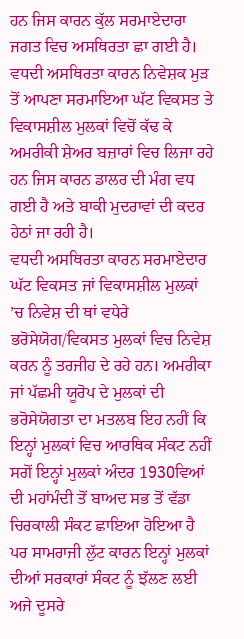ਹਨ ਜਿਸ ਕਾਰਨ ਕੁੱਲ ਸਰਮਾਏਦਾਰਾ ਜਗਤ ਵਿਚ ਅਸਥਿਰਤਾ ਛਾ ਗਈ ਹੈ। ਵਧਦੀ ਅਸਥਿਰਤਾ ਕਾਰਨ ਨਿਵੇਸ਼ਕ ਮੁੜ ਤੋਂ ਆਪਣਾ ਸਰਮਾਇਆ ਘੱਟ ਵਿਕਸਤ ਤੇ ਵਿਕਾਸਸ਼ੀਲ ਮੁਲਕਾਂ ਵਿਚੋਂ ਕੱਢ ਕੇ ਅਮਰੀਕੀ ਸ਼ੇਅਰ ਬਜ਼ਾਰਾਂ ਵਿਚ ਲਿਜਾ ਰਹੇ ਹਨ ਜਿਸ ਕਾਰਨ ਡਾਲਰ ਦੀ ਮੰਗ ਵਧ ਗਈ ਹੈ ਅਤੇ ਬਾਕੀ ਮੁਦਰਾਵਾਂ ਦੀ ਕਦਰ ਹੇਠਾਂ ਜਾ ਰਹੀ ਹੈ।
ਵਧਦੀ ਅਸਥਿਰਤਾ ਕਾਰਨ ਸਰਮਾਏਦਾਰ ਘੱਟ ਵਿਕਸਤ ਜਾਂ ਵਿਕਾਸਸ਼ੀਲ ਮੁਲਕਾਂ ’ਚ ਨਿਵੇਸ਼ ਦੀ ਥਾਂ ਵਧੇਰੇ ਭਰੋਸੇਯੋਗ/ਵਿਕਸਤ ਮੁਲਕਾਂ ਵਿਚ ਨਿਵੇਸ਼ ਕਰਨ ਨੂੰ ਤਰਜੀਹ ਦੇ ਰਹੇ ਹਨ। ਅਮਰੀਕਾ ਜਾਂ ਪੱਛਮੀ ਯੂਰੋਪ ਦੇ ਮੁਲਕਾਂ ਦੀ ਭਰੋਸੇਯੋਗਤਾ ਦਾ ਮਤਲਬ ਇਹ ਨਹੀਂ ਕਿ ਇਨ੍ਹਾਂ ਮੁਲਕਾਂ ਵਿਚ ਆਰਥਿਕ ਸੰਕਟ ਨਹੀਂ ਸਗੋਂ ਇਨ੍ਹਾਂ ਮੁਲਕਾਂ ਅੰਦਰ 1930ਵਿਆਂ ਦੀ ਮਹਾਂਮੰਦੀ ਤੋਂ ਬਾਅਦ ਸਭ ਤੋਂ ਵੱਡਾ ਚਿਰਕਾਲੀ ਸੰਕਟ ਛਾਇਆ ਹੋਇਆ ਹੈ ਪਰ ਸਾਮਰਾਜੀ ਲੁੱਟ ਕਾਰਨ ਇਨ੍ਹਾਂ ਮੁਲਕਾਂ ਦੀਆਂ ਸਰਕਾਰਾਂ ਸੰਕਟ ਨੂੰ ਝੱਲਣ ਲਈ ਅਜੇ ਦੂਸਰੇ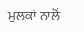ਮੁਲਕਾਂ ਨਾਲੋਂ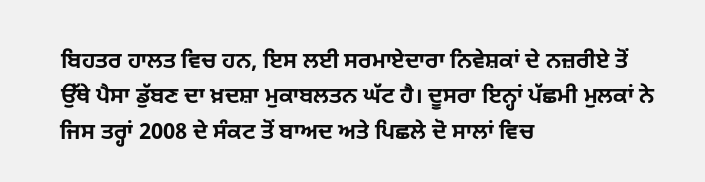ਬਿਹਤਰ ਹਾਲਤ ਵਿਚ ਹਨ, ਇਸ ਲਈ ਸਰਮਾਏਦਾਰਾ ਨਿਵੇਸ਼ਕਾਂ ਦੇ ਨਜ਼ਰੀਏ ਤੋਂ ਉੱਥੇ ਪੈਸਾ ਡੁੱਬਣ ਦਾ ਖ਼ਦਸ਼ਾ ਮੁਕਾਬਲਤਨ ਘੱਟ ਹੈ। ਦੂਸਰਾ ਇਨ੍ਹਾਂ ਪੱਛਮੀ ਮੁਲਕਾਂ ਨੇ ਜਿਸ ਤਰ੍ਹਾਂ 2008 ਦੇ ਸੰਕਟ ਤੋਂ ਬਾਅਦ ਅਤੇ ਪਿਛਲੇ ਦੋ ਸਾਲਾਂ ਵਿਚ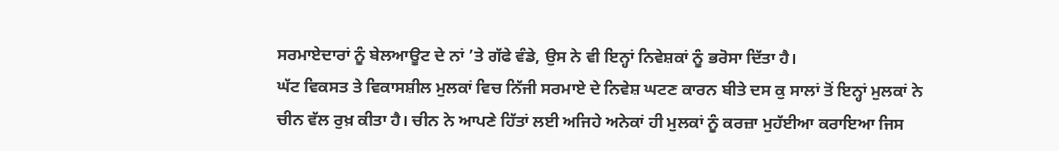ਸਰਮਾਏਦਾਰਾਂ ਨੂੰ ਬੇਲਆਊਟ ਦੇ ਨਾਂ ’ਤੇ ਗੱਫੇ ਵੰਡੇ, ਉਸ ਨੇ ਵੀ ਇਨ੍ਹਾਂ ਨਿਵੇਸ਼ਕਾਂ ਨੂੰ ਭਰੋਸਾ ਦਿੱਤਾ ਹੈ।
ਘੱਟ ਵਿਕਸਤ ਤੇ ਵਿਕਾਸਸ਼ੀਲ ਮੁਲਕਾਂ ਵਿਚ ਨਿੱਜੀ ਸਰਮਾਏ ਦੇ ਨਿਵੇਸ਼ ਘਟਣ ਕਾਰਨ ਬੀਤੇ ਦਸ ਕੁ ਸਾਲਾਂ ਤੋਂ ਇਨ੍ਹਾਂ ਮੁਲਕਾਂ ਨੇ ਚੀਨ ਵੱਲ ਰੁਖ਼ ਕੀਤਾ ਹੈ। ਚੀਨ ਨੇ ਆਪਣੇ ਹਿੱਤਾਂ ਲਈ ਅਜਿਹੇ ਅਨੇਕਾਂ ਹੀ ਮੁਲਕਾਂ ਨੂੰ ਕਰਜ਼ਾ ਮੁਹੱਈਆ ਕਰਾਇਆ ਜਿਸ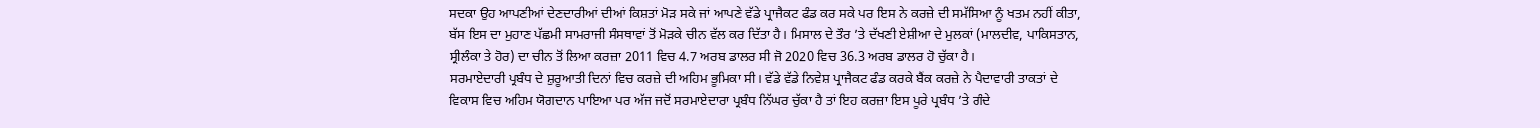ਸਦਕਾ ਉਹ ਆਪਣੀਆਂ ਦੇਣਦਾਰੀਆਂ ਦੀਆਂ ਕਿਸ਼ਤਾਂ ਮੋੜ ਸਕੇ ਜਾਂ ਆਪਣੇ ਵੱਡੇ ਪ੍ਰਾਜੈਕਟ ਫੰਡ ਕਰ ਸਕੇ ਪਰ ਇਸ ਨੇ ਕਰਜ਼ੇ ਦੀ ਸਮੱਸਿਆ ਨੂੰ ਖਤਮ ਨਹੀਂ ਕੀਤਾ, ਬੱਸ ਇਸ ਦਾ ਮੁਹਾਣ ਪੱਛਮੀ ਸਾਮਰਾਜੀ ਸੰਸਥਾਵਾਂ ਤੋਂ ਮੋੜਕੇ ਚੀਨ ਵੱਲ ਕਰ ਦਿੱਤਾ ਹੈ। ਮਿਸਾਲ ਦੇ ਤੌਰ ’ਤੇ ਦੱਖਣੀ ਏਸ਼ੀਆ ਦੇ ਮੁਲਕਾਂ (ਮਾਲਦੀਵ, ਪਾਕਿਸਤਾਨ, ਸ੍ਰੀਲੰਕਾ ਤੇ ਹੋਰ) ਦਾ ਚੀਨ ਤੋਂ ਲਿਆ ਕਰਜ਼ਾ 2011 ਵਿਚ 4.7 ਅਰਬ ਡਾਲਰ ਸੀ ਜੋ 2020 ਵਿਚ 36.3 ਅਰਬ ਡਾਲਰ ਹੋ ਚੁੱਕਾ ਹੈ।
ਸਰਮਾਏਦਾਰੀ ਪ੍ਰਬੰਧ ਦੇ ਸ਼ੁਰੂਆਤੀ ਦਿਨਾਂ ਵਿਚ ਕਰਜ਼ੇ ਦੀ ਅਹਿਮ ਭੂਮਿਕਾ ਸੀ। ਵੱਡੇ ਵੱਡੇ ਨਿਵੇਸ਼ ਪ੍ਰਾਜੈਕਟ ਫੰਡ ਕਰਕੇ ਬੈਂਕ ਕਰਜ਼ੇ ਨੇ ਪੈਦਾਵਾਰੀ ਤਾਕਤਾਂ ਦੇ ਵਿਕਾਸ ਵਿਚ ਅਹਿਮ ਯੋਗਦਾਨ ਪਾਇਆ ਪਰ ਅੱਜ ਜਦੋਂ ਸਰਮਾਏਦਾਰਾ ਪ੍ਰਬੰਧ ਨਿੱਘਰ ਚੁੱਕਾ ਹੈ ਤਾਂ ਇਹ ਕਰਜ਼ਾ ਇਸ ਪੂਰੇ ਪ੍ਰਬੰਧ ’ਤੇ ਗੰਦੇ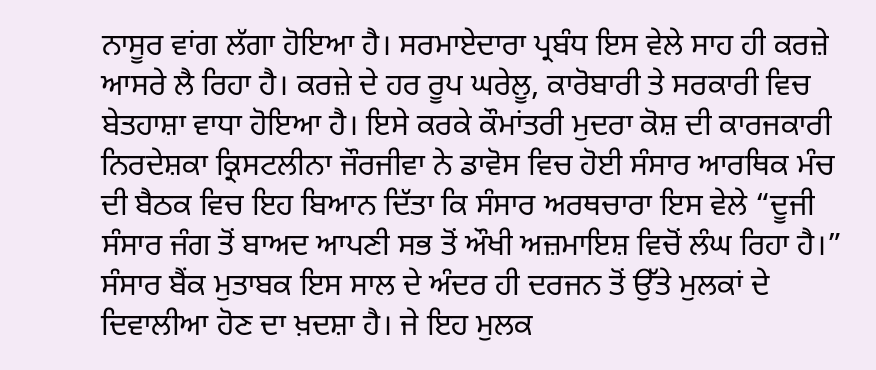ਨਾਸੂਰ ਵਾਂਗ ਲੱਗਾ ਹੋਇਆ ਹੈ। ਸਰਮਾਏਦਾਰਾ ਪ੍ਰਬੰਧ ਇਸ ਵੇਲੇ ਸਾਹ ਹੀ ਕਰਜ਼ੇ ਆਸਰੇ ਲੈ ਰਿਹਾ ਹੈ। ਕਰਜ਼ੇ ਦੇ ਹਰ ਰੂਪ ਘਰੇਲੂ, ਕਾਰੋਬਾਰੀ ਤੇ ਸਰਕਾਰੀ ਵਿਚ ਬੇਤਹਾਸ਼ਾ ਵਾਧਾ ਹੋਇਆ ਹੈ। ਇਸੇ ਕਰਕੇ ਕੌਮਾਂਤਰੀ ਮੁਦਰਾ ਕੋਸ਼ ਦੀ ਕਾਰਜਕਾਰੀ ਨਿਰਦੇਸ਼ਕਾ ਕ੍ਰਿਸਟਲੀਨਾ ਜੌਰਜੀਵਾ ਨੇ ਡਾਵੋਸ ਵਿਚ ਹੋਈ ਸੰਸਾਰ ਆਰਥਿਕ ਮੰਚ ਦੀ ਬੈਠਕ ਵਿਚ ਇਹ ਬਿਆਨ ਦਿੱਤਾ ਕਿ ਸੰਸਾਰ ਅਰਥਚਾਰਾ ਇਸ ਵੇਲੇ “ਦੂਜੀ ਸੰਸਾਰ ਜੰਗ ਤੋਂ ਬਾਅਦ ਆਪਣੀ ਸਭ ਤੋਂ ਔਖੀ ਅਜ਼ਮਾਇਸ਼ ਵਿਚੋਂ ਲੰਘ ਰਿਹਾ ਹੈ।” ਸੰਸਾਰ ਬੈਂਕ ਮੁਤਾਬਕ ਇਸ ਸਾਲ ਦੇ ਅੰਦਰ ਹੀ ਦਰਜਨ ਤੋਂ ਉੱਤੇ ਮੁਲਕਾਂ ਦੇ ਦਿਵਾਲੀਆ ਹੋਣ ਦਾ ਖ਼ਦਸ਼ਾ ਹੈ। ਜੇ ਇਹ ਮੁਲਕ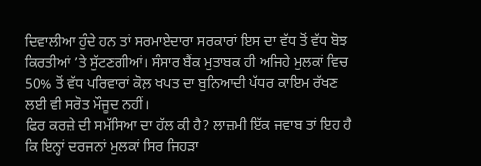ਦਿਵਾਲੀਆ ਹੁੰਦੇ ਹਨ ਤਾਂ ਸਰਮਾਏਦਾਰਾ ਸਰਕਾਰਾਂ ਇਸ ਦਾ ਵੱਧ ਤੋਂ ਵੱਧ ਬੋਝ ਕਿਰਤੀਆਂ ’ਤੇ ਸੁੱਟਣਗੀਆਂ। ਸੰਸਾਰ ਬੈਂਕ ਮੁਤਾਬਕ ਹੀ ਅਜਿਹੇ ਮੁਲਕਾਂ ਵਿਚ 50% ਤੋਂ ਵੱਧ ਪਰਿਵਾਰਾਂ ਕੋਲ਼ ਖਪਤ ਦਾ ਬੁਨਿਆਦੀ ਪੱਧਰ ਕਾਇਮ ਰੱਖਣ ਲਈ ਵੀ ਸਰੋਤ ਮੌਜੂਦ ਨਹੀਂ।
ਫਿਰ ਕਰਜ਼ੇ ਦੀ ਸਮੱਸਿਆ ਦਾ ਹੱਲ ਕੀ ਹੈ? ਲਾਜ਼ਮੀ ਇੱਕ ਜਵਾਬ ਤਾਂ ਇਹ ਹੈ ਕਿ ਇਨ੍ਹਾਂ ਦਰਜਨਾਂ ਮੁਲਕਾਂ ਸਿਰ ਜਿਹੜਾ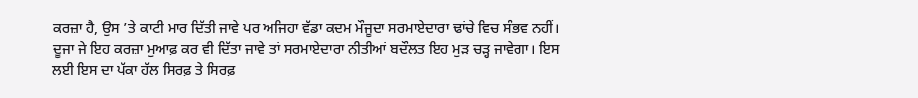ਕਰਜ਼ਾ ਹੈ, ਉਸ ’ਤੇ ਕਾਟੀ ਮਾਰ ਦਿੱਤੀ ਜਾਵੇ ਪਰ ਅਜਿਹਾ ਵੱਡਾ ਕਦਮ ਮੌਜੂਦਾ ਸਰਮਾਏਦਾਰਾ ਢਾਂਚੇ ਵਿਚ ਸੰਭਵ ਨਹੀਂ। ਦੂਜਾ ਜੇ ਇਹ ਕਰਜ਼ਾ ਮੁਆਫ਼ ਕਰ ਵੀ ਦਿੱਤਾ ਜਾਵੇ ਤਾਂ ਸਰਮਾਏਦਾਰਾ ਨੀਤੀਆਂ ਬਦੌਲਤ ਇਹ ਮੁੜ ਚੜ੍ਹ ਜਾਵੇਗਾ। ਇਸ ਲਈ ਇਸ ਦਾ ਪੱਕਾ ਹੱਲ ਸਿਰਫ਼ ਤੇ ਸਿਰਫ਼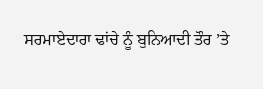ਸਰਮਾਏਦਾਰਾ ਢਾਂਚੇ ਨੂੰ ਬੁਨਿਆਦੀ ਤੌਰ ’ਤੇ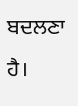ਬਦਲਣਾ ਹੈ।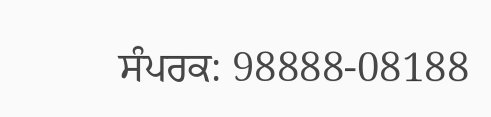ਸੰਪਰਕ: 98888-08188